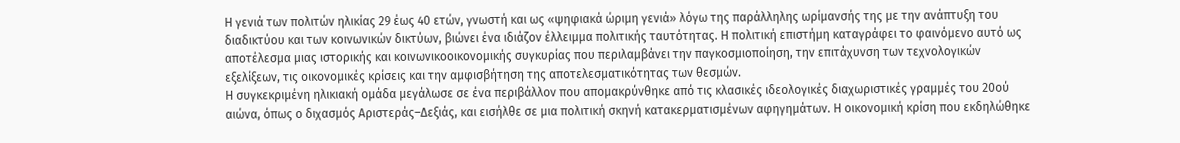Η γενιά των πολιτών ηλικίας 29 έως 40 ετών, γνωστή και ως «ψηφιακά ώριμη γενιά» λόγω της παράλληλης ωρίμανσής της με την ανάπτυξη του διαδικτύου και των κοινωνικών δικτύων, βιώνει ένα ιδιάζον έλλειμμα πολιτικής ταυτότητας. Η πολιτική επιστήμη καταγράφει το φαινόμενο αυτό ως αποτέλεσμα μιας ιστορικής και κοινωνικοοικονομικής συγκυρίας που περιλαμβάνει την παγκοσμιοποίηση, την επιτάχυνση των τεχνολογικών εξελίξεων, τις οικονομικές κρίσεις και την αμφισβήτηση της αποτελεσματικότητας των θεσμών.
Η συγκεκριμένη ηλικιακή ομάδα μεγάλωσε σε ένα περιβάλλον που απομακρύνθηκε από τις κλασικές ιδεολογικές διαχωριστικές γραμμές του 20ού αιώνα, όπως ο διχασμός Αριστεράς–Δεξιάς, και εισήλθε σε μια πολιτική σκηνή κατακερματισμένων αφηγημάτων. Η οικονομική κρίση που εκδηλώθηκε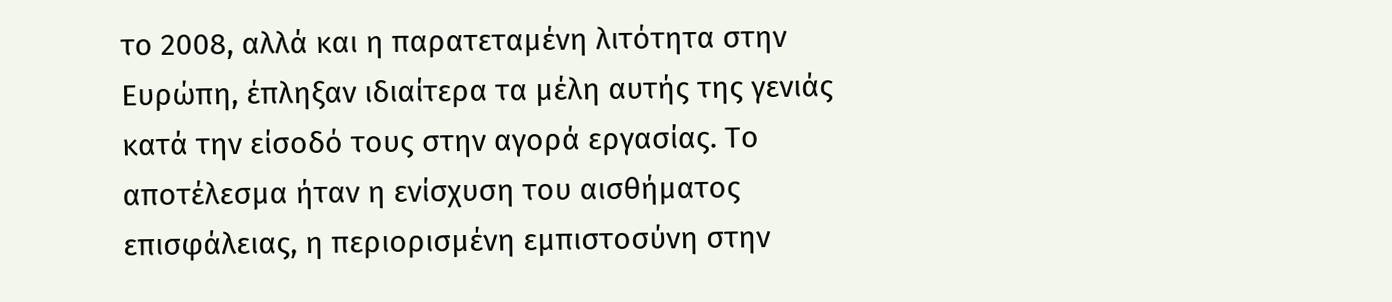το 2008, αλλά και η παρατεταμένη λιτότητα στην Ευρώπη, έπληξαν ιδιαίτερα τα μέλη αυτής της γενιάς κατά την είσοδό τους στην αγορά εργασίας. Το αποτέλεσμα ήταν η ενίσχυση του αισθήματος επισφάλειας, η περιορισμένη εμπιστοσύνη στην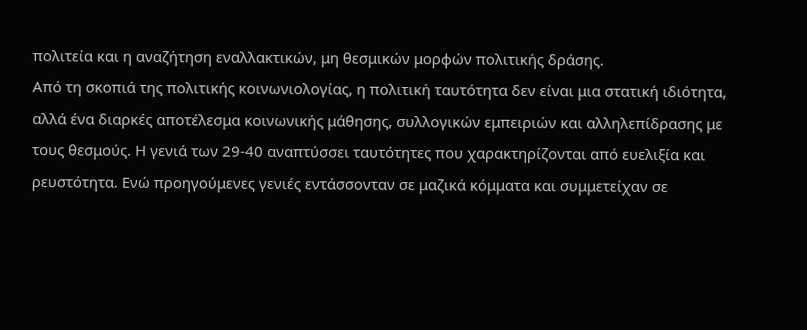πολιτεία και η αναζήτηση εναλλακτικών, μη θεσμικών μορφών πολιτικής δράσης.
Από τη σκοπιά της πολιτικής κοινωνιολογίας, η πολιτική ταυτότητα δεν είναι μια στατική ιδιότητα, αλλά ένα διαρκές αποτέλεσμα κοινωνικής μάθησης, συλλογικών εμπειριών και αλληλεπίδρασης με τους θεσμούς. Η γενιά των 29-40 αναπτύσσει ταυτότητες που χαρακτηρίζονται από ευελιξία και ρευστότητα. Ενώ προηγούμενες γενιές εντάσσονταν σε μαζικά κόμματα και συμμετείχαν σε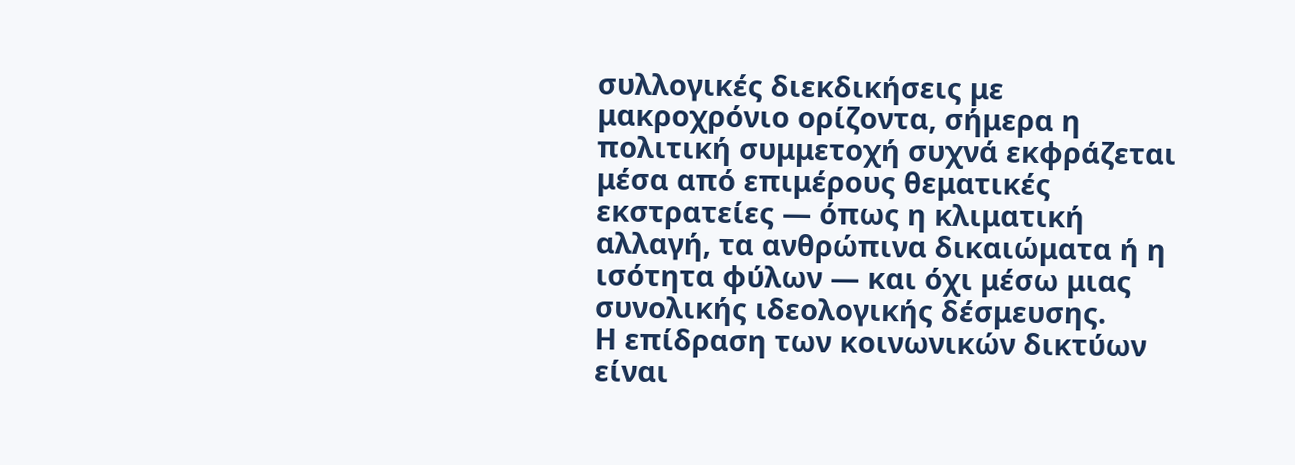συλλογικές διεκδικήσεις με μακροχρόνιο ορίζοντα, σήμερα η πολιτική συμμετοχή συχνά εκφράζεται μέσα από επιμέρους θεματικές εκστρατείες — όπως η κλιματική αλλαγή, τα ανθρώπινα δικαιώματα ή η ισότητα φύλων — και όχι μέσω μιας συνολικής ιδεολογικής δέσμευσης.
Η επίδραση των κοινωνικών δικτύων είναι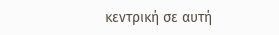κεντρική σε αυτή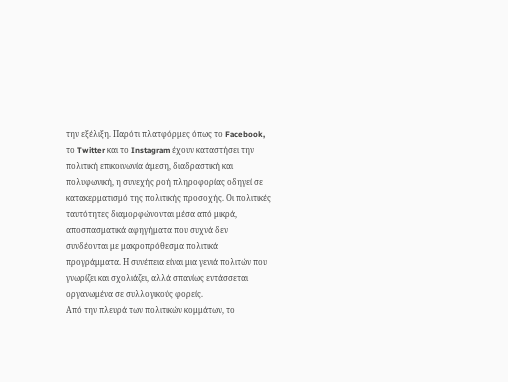την εξέλιξη. Παρότι πλατφόρμες όπως το Facebook, το Twitter και το Instagram έχουν καταστήσει την πολιτική επικοινωνία άμεση, διαδραστική και πολυφωνική, η συνεχής ροή πληροφορίας οδηγεί σε κατακερματισμό της πολιτικής προσοχής. Οι πολιτικές ταυτότητες διαμορφώνονται μέσα από μικρά, αποσπασματικά αφηγήματα που συχνά δεν συνδέονται με μακροπρόθεσμα πολιτικά προγράμματα. Η συνέπεια είναι μια γενιά πολιτών που γνωρίζει και σχολιάζει, αλλά σπανίως εντάσσεται οργανωμένα σε συλλογικούς φορείς.
Από την πλευρά των πολιτικών κομμάτων, το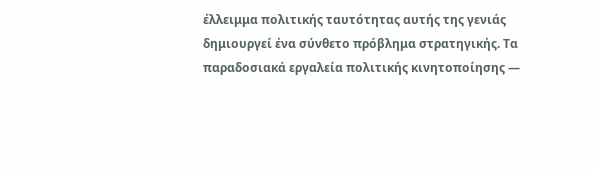έλλειμμα πολιτικής ταυτότητας αυτής της γενιάς δημιουργεί ένα σύνθετο πρόβλημα στρατηγικής. Τα παραδοσιακά εργαλεία πολιτικής κινητοποίησης —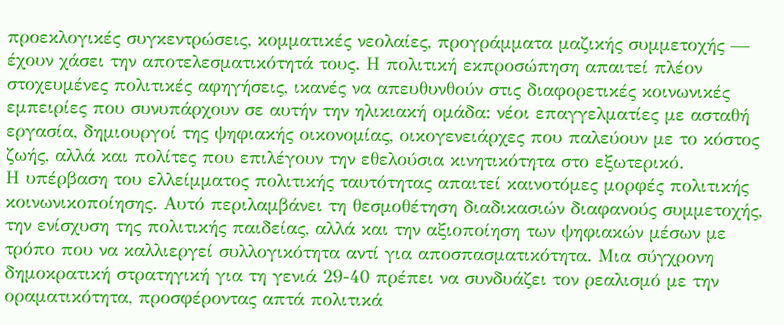προεκλογικές συγκεντρώσεις, κομματικές νεολαίες, προγράμματα μαζικής συμμετοχής — έχουν χάσει την αποτελεσματικότητά τους. Η πολιτική εκπροσώπηση απαιτεί πλέον στοχευμένες πολιτικές αφηγήσεις, ικανές να απευθυνθούν στις διαφορετικές κοινωνικές εμπειρίες που συνυπάρχουν σε αυτήν την ηλικιακή ομάδα: νέοι επαγγελματίες με ασταθή εργασία, δημιουργοί της ψηφιακής οικονομίας, οικογενειάρχες που παλεύουν με το κόστος ζωής, αλλά και πολίτες που επιλέγουν την εθελούσια κινητικότητα στο εξωτερικό.
Η υπέρβαση του ελλείμματος πολιτικής ταυτότητας απαιτεί καινοτόμες μορφές πολιτικής κοινωνικοποίησης. Αυτό περιλαμβάνει τη θεσμοθέτηση διαδικασιών διαφανούς συμμετοχής, την ενίσχυση της πολιτικής παιδείας, αλλά και την αξιοποίηση των ψηφιακών μέσων με τρόπο που να καλλιεργεί συλλογικότητα αντί για αποσπασματικότητα. Μια σύγχρονη δημοκρατική στρατηγική για τη γενιά 29-40 πρέπει να συνδυάζει τον ρεαλισμό με την οραματικότητα, προσφέροντας απτά πολιτικά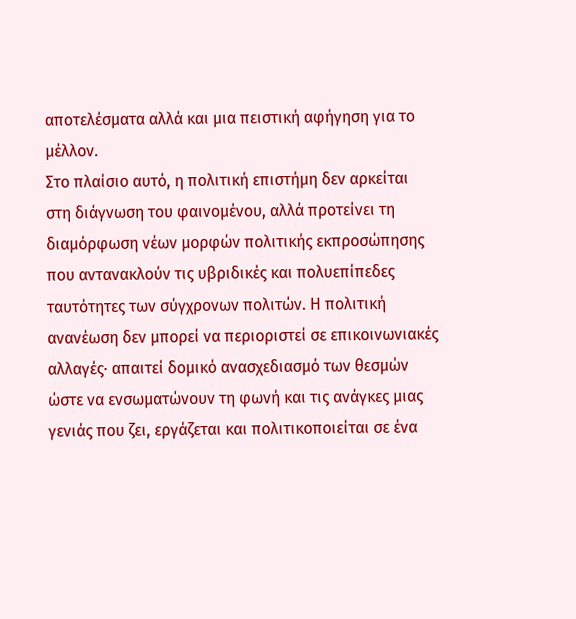αποτελέσματα αλλά και μια πειστική αφήγηση για το μέλλον.
Στο πλαίσιο αυτό, η πολιτική επιστήμη δεν αρκείται στη διάγνωση του φαινομένου, αλλά προτείνει τη διαμόρφωση νέων μορφών πολιτικής εκπροσώπησης που αντανακλούν τις υβριδικές και πολυεπίπεδες ταυτότητες των σύγχρονων πολιτών. Η πολιτική ανανέωση δεν μπορεί να περιοριστεί σε επικοινωνιακές αλλαγές· απαιτεί δομικό ανασχεδιασμό των θεσμών ώστε να ενσωματώνουν τη φωνή και τις ανάγκες μιας γενιάς που ζει, εργάζεται και πολιτικοποιείται σε ένα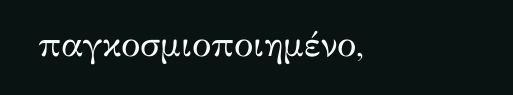παγκοσμιοποιημένο,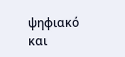ψηφιακό και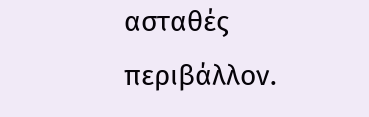ασταθές περιβάλλον.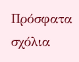Πρόσφατα σχόλια